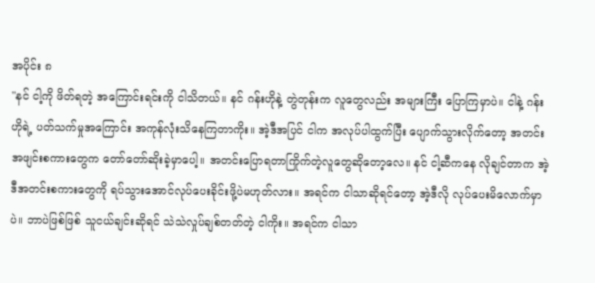အပိုင်း ၈
"နင် ငါ့ကို ဖိတ်ရတဲ့ အကြောင်းရင်းကို ငါသိတယ်။ နင် ဂန်းဟိုနဲ့ တွဲတုန်းက လူတွေလည်း အများကြီး ပြောကြမှာပဲ။ ငါနဲ့ ဂန်းဟိုရဲ့ ပတ်သက်မှုအကြောင်း အကုန်လုံးသိနေကြတာကိုး။ အဲ့ဒီအပြင် ငါက အလုပ်ပါထွက်ပြီး ပျောက်သွားလိုက်တော့ အတင်းအဖျင်းစကားတွေက တော်တော်ဆိုးခဲ့မှာပေါ့။ အတင်းပြောရတာကြိုက်တဲ့လူတွေဆိုတော့လေ။ နင် ငါ့ဆီကနေ လိုချင်တာက အဲ့ဒီအတင်းစကားတွေကို ရပ်သွားအောင်လုပ်ပေးခိုင်းဖို့ပဲမဟုတ်လား။ အရင်က ငါသာဆိုရင်တော့ အဲ့ဒီလို လုပ်ပေးမိလောက်မှာပဲ။ ဘာပဲဖြစ်ဖြစ် သူငယ်ချင်းဆိုရင် သဲသဲလှုပ်ချစ်တတ်တဲ့ ငါကိုး။ အရင်က ငါသာ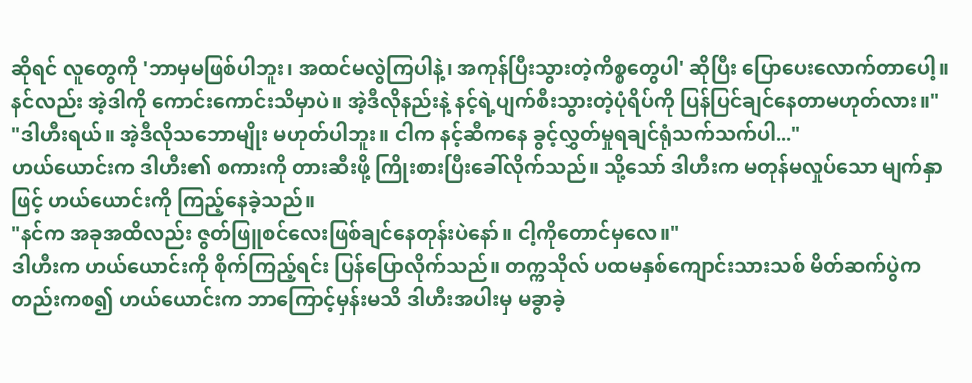ဆိုရင် လူတွေကို 'ဘာမှမဖြစ်ပါဘူး၊ အထင်မလွဲကြပါနဲ့၊ အကုန်ပြီးသွားတဲ့ကိစ္စတွေပါ' ဆိုပြီး ပြောပေးလောက်တာပေါ့။ နင်လည်း အဲ့ဒါကို ကောင်းကောင်းသိမှာပဲ။ အဲ့ဒီလိုနည်းနဲ့ နင့်ရဲ့ပျက်စီးသွားတဲ့ပုံရိပ်ကို ပြန်ပြင်ချင်နေတာမဟုတ်လား။"
"ဒါဟီးရယ်။ အဲ့ဒီလိုသဘောမျိုး မဟုတ်ပါဘူး။ ငါက နင့်ဆီကနေ ခွင့်လွှတ်မှုရချင်ရုံသက်သက်ပါ..."
ဟယ်ယောင်းက ဒါဟီး၏ စကားကို တားဆီးဖို့ ကြိုးစားပြီးခေါ်လိုက်သည်။ သို့သော် ဒါဟီးက မတုန်မလှုပ်သော မျက်နှာဖြင့် ဟယ်ယောင်းကို ကြည့်နေခဲ့သည်။
"နင်က အခုအထိလည်း ဇွတ်ဖြူစင်လေးဖြစ်ချင်နေတုန်းပဲနော်။ ငါ့ကိုတောင်မှလေ။"
ဒါဟီးက ဟယ်ယောင်းကို စိုက်ကြည့်ရင်း ပြန်ပြောလိုက်သည်။ တက္ကသိုလ် ပထမနှစ်ကျောင်းသားသစ် မိတ်ဆက်ပွဲကတည်းကစ၍ ဟယ်ယောင်းက ဘာကြောင့်မှန်းမသိ ဒါဟီးအပါးမှ မခွာခဲ့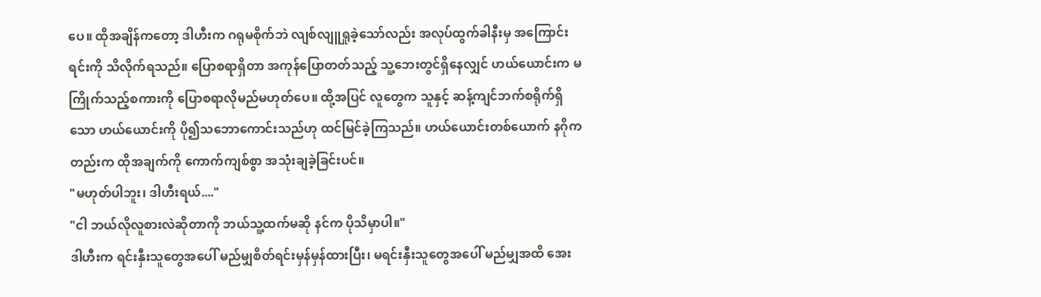ပေ။ ထိုအချိန်ကတော့ ဒါဟီးက ဂရုမစိုက်ဘဲ လျစ်လျူရှုခဲ့သော်လည်း အလုပ်ထွက်ခါနီးမှ အကြောင်းရင်းကို သိလိုက်ရသည်။ ပြောစရာရှိတာ အကုန်ပြောတတ်သည့် သူ့ဘေးတွင်ရှိနေလျှင် ဟယ်ယောင်းက မကြိုက်သည့်စကားကို ပြောစရာလိုမည်မဟုတ်ပေ။ ထို့အပြင် လူတွေက သူနှင့် ဆန့်ကျင်ဘက်စရိုက်ရှိသော ဟယ်ယောင်းကို ပို၍သဘောကောင်းသည်ဟု ထင်မြင်ခဲ့ကြသည်။ ဟယ်ယောင်းတစ်ယောက် နဂိုကတည်းက ထိုအချက်ကို ကောက်ကျစ်စွာ အသုံးချခဲ့ခြင်းပင်။
"မဟုတ်ပါဘူး၊ ဒါဟီးရယ်...."
"ငါ ဘယ်လိုလူစားလဲဆိုတာကို ဘယ်သူ့ထက်မဆို နင်က ပိုသိမှာပါ။"
ဒါဟီးက ရင်းနှီးသူတွေအပေါ် မည်မျှစိတ်ရင်းမှန်မှန်ထားပြီး၊ မရင်းနှီးသူတွေအပေါ် မည်မျှအထိ အေး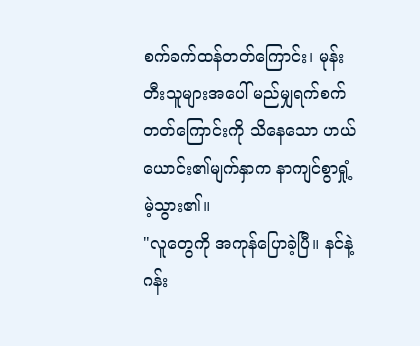စက်ခက်ထန်တတ်ကြောင်း၊ မုန်းတီးသူများအပေါ် မည်မျှရက်စက်တတ်ကြောင်းကို သိနေသော ဟယ်ယောင်း၏မျက်နှာက နာကျင်စွာရှုံ့မဲ့သွား၏။
"လူတွေကို အကုန်ပြောခဲ့ပြီ။ နင်နဲ့ ဂန်း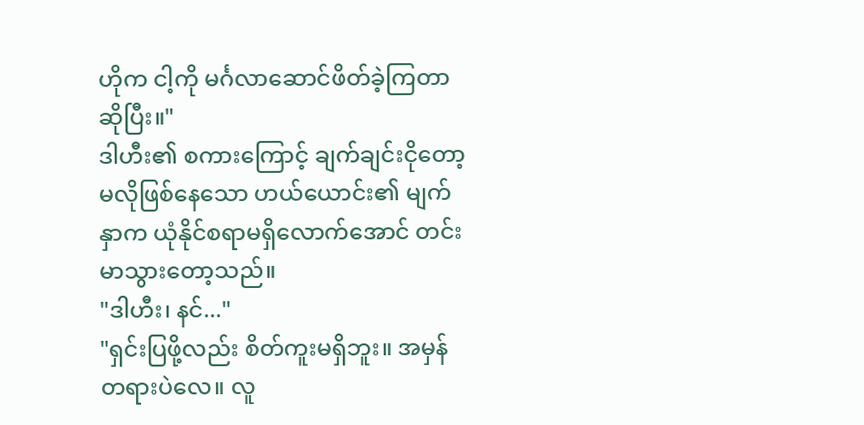ဟိုက ငါ့ကို မင်္ဂလာဆောင်ဖိတ်ခဲ့ကြတာဆိုပြီး။"
ဒါဟီး၏ စကားကြောင့် ချက်ချင်းငိုတော့မလိုဖြစ်နေသော ဟယ်ယောင်း၏ မျက်နှာက ယုံနိုင်စရာမရှိလောက်အောင် တင်းမာသွားတော့သည်။
"ဒါဟီး၊ နင်..."
"ရှင်းပြဖို့လည်း စိတ်ကူးမရှိဘူး။ အမှန်တရားပဲလေ။ လူ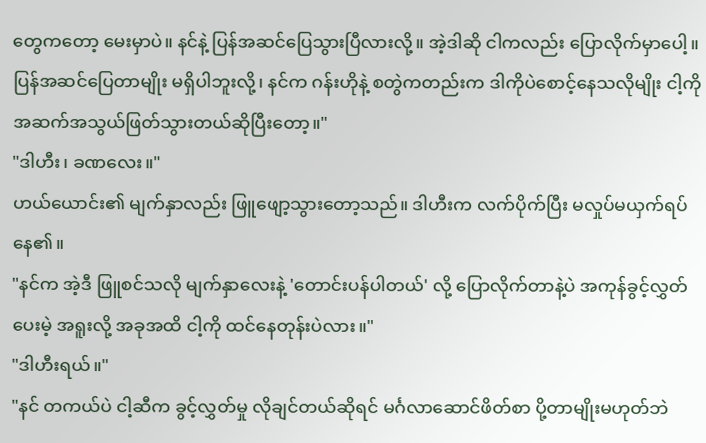တွေကတော့ မေးမှာပဲ။ နင်နဲ့ ပြန်အဆင်ပြေသွားပြီလားလို့။ အဲ့ဒါဆို ငါကလည်း ပြောလိုက်မှာပေါ့။ ပြန်အဆင်ပြေတာမျိုး မရှိပါဘူးလို့၊ နင်က ဂန်းဟိုနဲ့ စတွဲကတည်းက ဒါကိုပဲစောင့်နေသလိုမျိုး ငါ့ကို အဆက်အသွယ်ဖြတ်သွားတယ်ဆိုပြီးတော့။"
"ဒါဟီး၊ ခဏလေး။"
ဟယ်ယောင်း၏ မျက်နှာလည်း ဖြူဖျော့သွားတော့သည်။ ဒါဟီးက လက်ပိုက်ပြီး မလှုပ်မယှက်ရပ်နေ၏။
"နင်က အဲ့ဒီ ဖြူစင်သလို မျက်နှာလေးနဲ့ 'တောင်းပန်ပါတယ်' လို့ ပြောလိုက်တာနဲ့ပဲ အကုန်ခွင့်လွှတ်ပေးမဲ့ အရူးလို့ အခုအထိ ငါ့ကို ထင်နေတုန်းပဲလား။"
"ဒါဟီးရယ်။"
"နင် တကယ်ပဲ ငါ့ဆီက ခွင့်လွှတ်မှု လိုချင်တယ်ဆိုရင် မင်္ဂလာဆောင်ဖိတ်စာ ပို့တာမျိုးမဟုတ်ဘဲ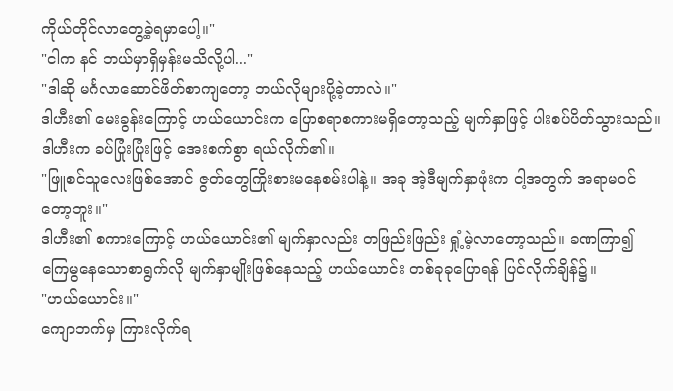ကိုယ်တိုင်လာတွေ့ခဲ့ရမှာပေါ့။"
"ငါက နင် ဘယ်မှာရှိမှန်းမသိလို့ပါ..."
"ဒါဆို မင်္ဂလာဆောင်ဖိတ်စာကျတော့ ဘယ်လိုများပို့ခဲ့တာလဲ။"
ဒါဟီး၏ မေးခွန်းကြောင့် ဟယ်ယောင်းက ပြောစရာစကားမရှိတော့သည့် မျက်နှာဖြင့် ပါးစပ်ပိတ်သွားသည်။ ဒါဟီးက ခပ်ပြုံးပြုံးဖြင့် အေးစက်စွာ ရယ်လိုက်၏။
"ဖြူစင်သူလေးဖြစ်အောင် ဇွတ်တွေကြိုးစားမနေစမ်းပါနဲ့။ အခု အဲ့ဒီမျက်နှာဖုံးက ငါ့အတွက် အရာမဝင်တော့ဘူး။"
ဒါဟီး၏ စကားကြောင့် ဟယ်ယောင်း၏ မျက်နှာလည်း တဖြည်းဖြည်း ရှုံ့မဲ့လာတော့သည်။ ခဏကြာ၍ ကြေမွနေသောစာရွက်လို မျက်နှာမျိုးဖြစ်နေသည့် ဟယ်ယောင်း တစ်ခုခုပြောရန် ပြင်လိုက်ချိန်၌။
"ဟယ်ယောင်း။"
ကျောဘက်မှ ကြားလိုက်ရ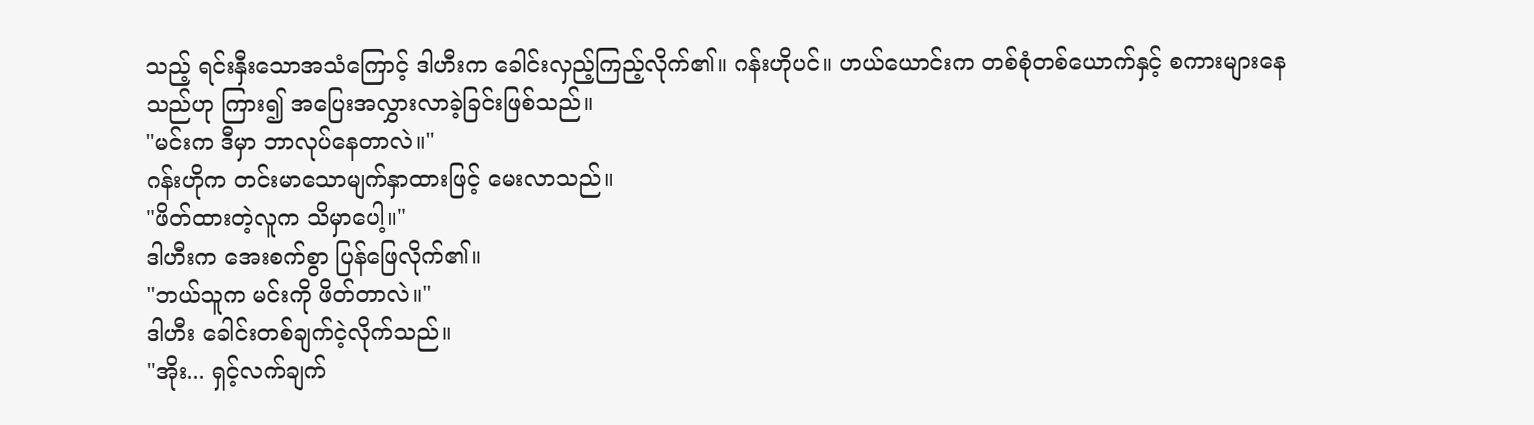သည့် ရင်းနှီးသောအသံကြောင့် ဒါဟီးက ခေါင်းလှည့်ကြည့်လိုက်၏။ ဂန်းဟိုပင်။ ဟယ်ယောင်းက တစ်စုံတစ်ယောက်နှင့် စကားများနေသည်ဟု ကြား၍ အပြေးအလွှားလာခဲ့ခြင်းဖြစ်သည်။
"မင်းက ဒီမှာ ဘာလုပ်နေတာလဲ။"
ဂန်းဟိုက တင်းမာသောမျက်နှာထားဖြင့် မေးလာသည်။
"ဖိတ်ထားတဲ့လူက သိမှာပေါ့။"
ဒါဟီးက အေးစက်စွာ ပြန်ဖြေလိုက်၏။
"ဘယ်သူက မင်းကို ဖိတ်တာလဲ။"
ဒါဟီး ခေါင်းတစ်ချက်ငဲ့လိုက်သည်။
"အိုး... ရှင့်လက်ချက်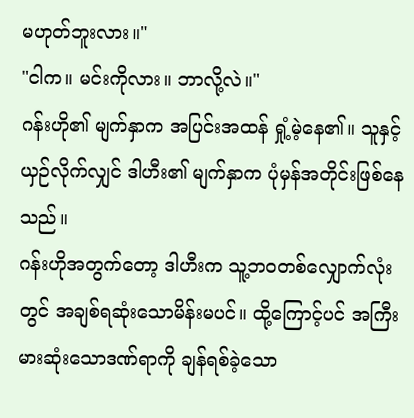မဟုတ်ဘူးလား။"
"ငါက။ မင်းကိုလား။ ဘာလို့လဲ။"
ဂန်းဟို၏ မျက်နှာက အပြင်းအထန် ရှုံ့မဲ့နေ၏။ သူနှင့်ယှဉ်လိုက်လျှင် ဒါဟီး၏ မျက်နှာက ပုံမှန်အတိုင်းဖြစ်နေသည်။
ဂန်းဟိုအတွက်တော့ ဒါဟီးက သူ့ဘဝတစ်လျှောက်လုံးတွင် အချစ်ရဆုံးသောမိန်းမပင်။ ထို့ကြောင့်ပင် အကြီးမားဆုံးသောဒဏ်ရာကို ချန်ရစ်ခဲ့သော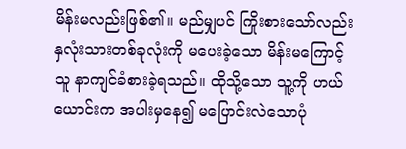မိန်းမလည်းဖြစ်၏။ မည်မျှပင် ကြိုးစားသော်လည်း နှလုံးသားတစ်ခုလုံးကို မပေးခဲ့သော မိန်းမကြောင့် သူ နာကျင်ခံစားခဲ့ရသည်။ ထိုသို့သော သူ့ကို ဟယ်ယောင်းက အပါးမှနေ၍ မပြောင်းလဲသောပုံ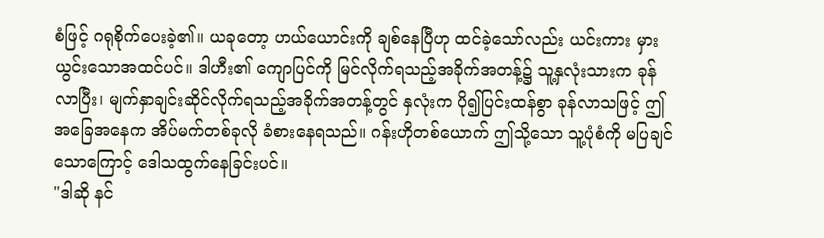စံဖြင့် ဂရုစိုက်ပေးခဲ့၏။ ယခုတော့ ဟယ်ယောင်းကို ချစ်နေပြီဟု ထင်ခဲ့သော်လည်း ယင်းကား မှားယွင်းသောအထင်ပင်။ ဒါဟီး၏ ကျောပြင်ကို မြင်လိုက်ရသည့်အခိုက်အတန့်၌ သူ့နှလုံးသားက ခုန်လာပြီး၊ မျက်နှာချင်းဆိုင်လိုက်ရသည့်အခိုက်အတန့်တွင် နှလုံးက ပို၍ပြင်းထန်စွာ ခုန်လာသဖြင့် ဤအခြေအနေက အိပ်မက်တစ်ခုလို ခံစားနေရသည်။ ဂန်းဟိုတစ်ယောက် ဤသို့သော သူ့ပုံစံကို မပြချင်သောကြောင့် ဒေါသထွက်နေခြင်းပင်။
"ဒါဆို နင်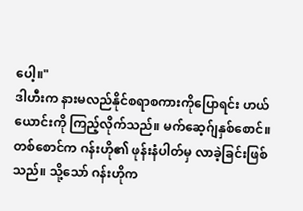ပေါ့။"
ဒါဟီးက နားမလည်နိုင်စရာစကားကိုပြောရင်း ဟယ်ယောင်းကို ကြည့်လိုက်သည်။ မက်ဆေ့ဂ်ျနှစ်စောင်။ တစ်စောင်က ဂန်းဟို၏ ဖုန်းနံပါတ်မှ လာခဲ့ခြင်းဖြစ်သည်။ သို့သော် ဂန်းဟိုက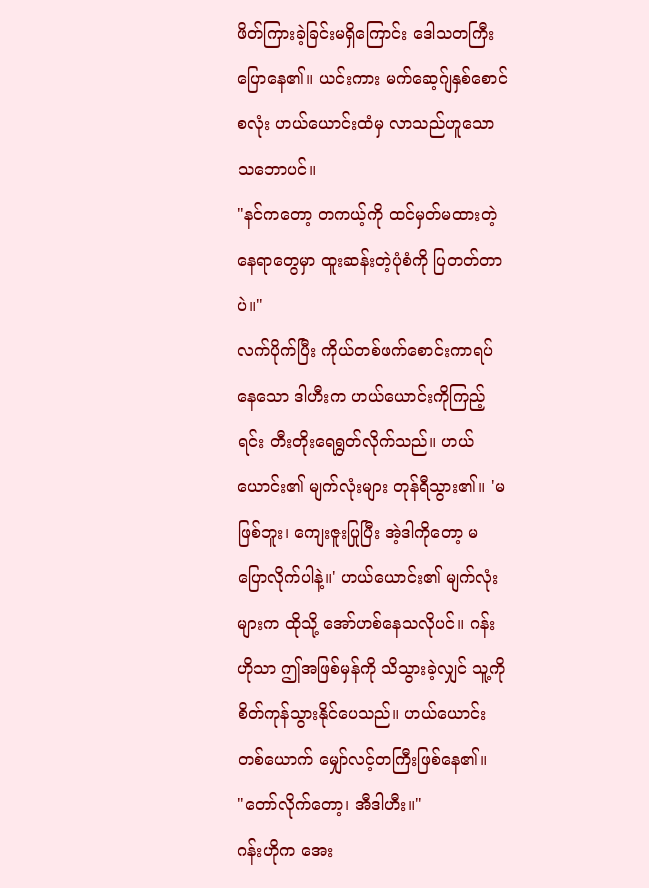ဖိတ်ကြားခဲ့ခြင်းမရှိကြောင်း ဒေါသတကြီးပြောနေ၏။ ယင်းကား မက်ဆေ့ဂ်ျနှစ်စောင်စလုံး ဟယ်ယောင်းထံမှ လာသည်ဟူသောသဘောပင်။
"နင်ကတော့ တကယ့်ကို ထင်မှတ်မထားတဲ့နေရာတွေမှာ ထူးဆန်းတဲ့ပုံစံကို ပြတတ်တာပဲ။"
လက်ပိုက်ပြီး ကိုယ်တစ်ဖက်စောင်းကာရပ်နေသော ဒါဟီးက ဟယ်ယောင်းကိုကြည့်ရင်း တီးတိုးရေရွတ်လိုက်သည်။ ဟယ်ယောင်း၏ မျက်လုံးများ တုန်ရီသွား၏။ 'မဖြစ်ဘူး၊ ကျေးဇူးပြုပြီး အဲ့ဒါကိုတော့ မပြောလိုက်ပါနဲ့။' ဟယ်ယောင်း၏ မျက်လုံးများက ထိုသို့ အော်ဟစ်နေသလိုပင်။ ဂန်းဟိုသာ ဤအဖြစ်မှန်ကို သိသွားခဲ့လျှင် သူ့ကို စိတ်ကုန်သွားနိုင်ပေသည်။ ဟယ်ယောင်းတစ်ယောက် မျှော်လင့်တကြီးဖြစ်နေ၏။
"တော်လိုက်တော့၊ အီဒါဟီး။"
ဂန်းဟိုက အေး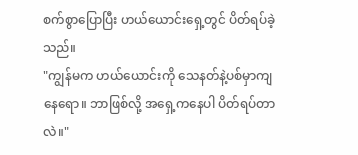စက်စွာပြောပြီး ဟယ်ယောင်းရှေ့တွင် ပိတ်ရပ်ခဲ့သည်။
"ကျွန်မက ဟယ်ယောင်းကို သေနတ်နဲ့ပစ်မှာကျနေရော။ ဘာဖြစ်လို့ အရှေ့ကနေပါ ပိတ်ရပ်တာလဲ။"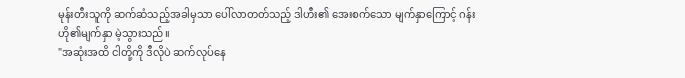မုန်းတီးသူကို ဆက်ဆံသည့်အခါမှသာ ပေါ်လာတတ်သည့် ဒါဟီး၏ အေးစက်သော မျက်နှာကြောင့် ဂန်းဟို၏မျက်နှာ မဲ့သွားသည်။
"အဆုံးအထိ ငါတို့ကို ဒီလိုပဲ ဆက်လုပ်နေ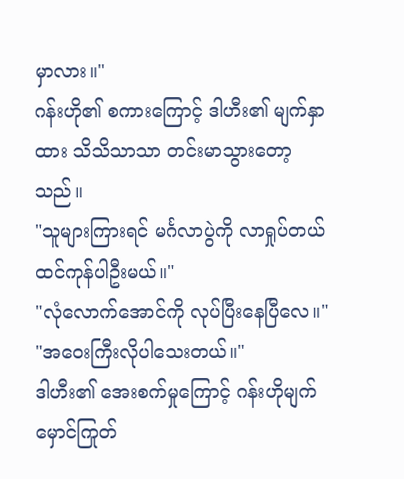မှာလား။"
ဂန်းဟို၏ စကားကြောင့် ဒါဟီး၏ မျက်နှာထား သိသိသာသာ တင်းမာသွားတော့သည်။
"သူများကြားရင် မင်္ဂလာပွဲကို လာရှုပ်တယ်ထင်ကုန်ပါဦးမယ်။"
"လုံလောက်အောင်ကို လုပ်ပြီးနေပြီလေ။"
"အဝေးကြီးလိုပါသေးတယ်။"
ဒါဟီး၏ အေးစက်မှုကြောင့် ဂန်းဟိုမျက်မှောင်ကြုတ်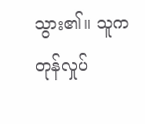သွား၏။ သူက တုန်လှုပ်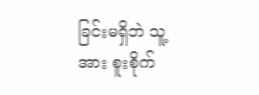ခြင်းမရှိဘဲ သူ့အား စူးစိုက်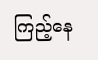ကြည့်နေ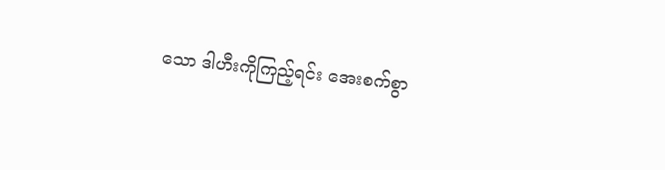သော ဒါဟီးကိုကြည့်ရင်း အေးစက်စွာ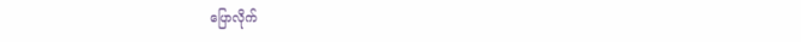ပြောလိုက်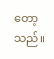တော့သည်။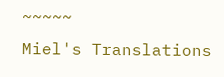~~~~~
Miel's Translations